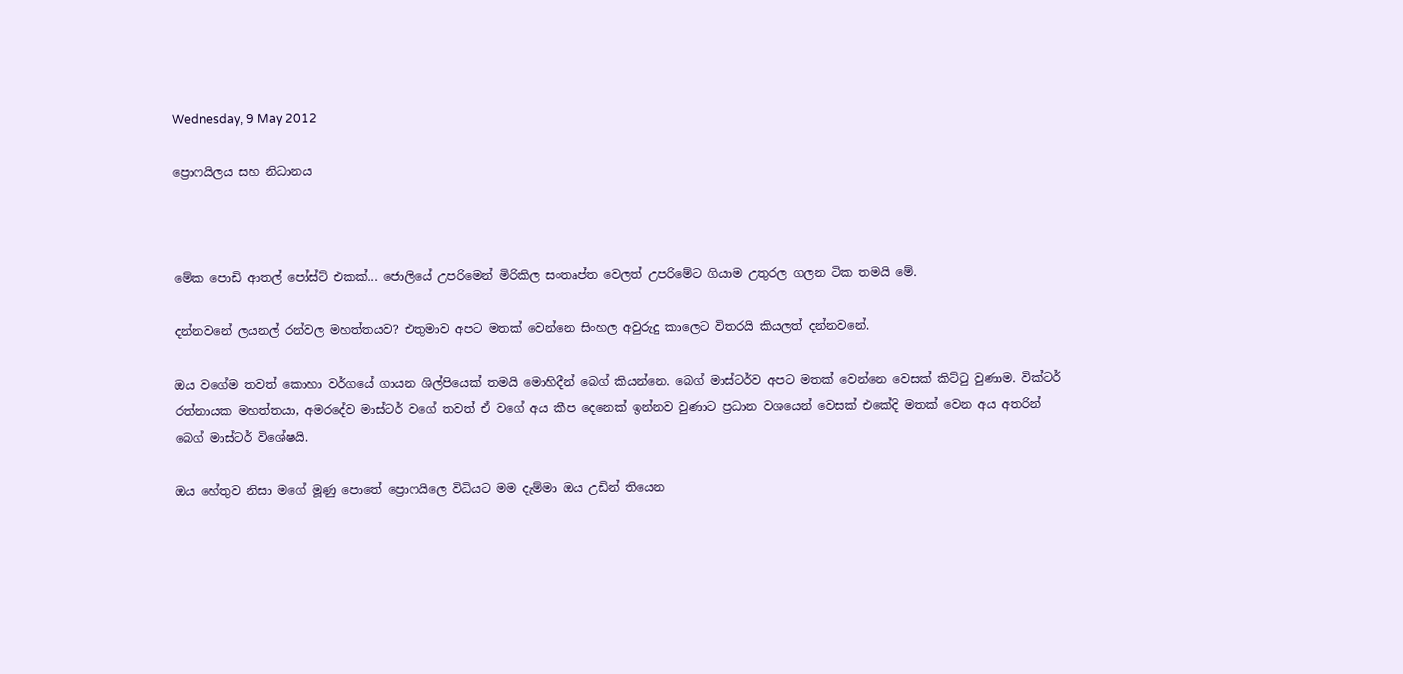Wednesday, 9 May 2012

ප්‍රොෆයිලය සහ නිධානය



මේක පොඩි ආතල් පෝස්ට් එකක්... ජොලියේ උපරිමෙන් මිරිකිල සංතෘප්ත වෙලත් උපරිමේට ගියාම උතුරල ගලන ටික තමයි මේ.

දන්නවනේ ලයනල් රන්වල මහත්තයව? එතුමාව අපට මතක් වෙන්නෙ සිංහල අවුරුදු කාලෙට විතරයි කියලත් දන්නවනේ.

ඔය ව‍ගේම තවත් කොහා වර්ගයේ ගායන ශිල්පියෙක් තමයි මොහිදීන් බෙග් කියන්නෙ. බෙග් මාස්ටර්ව අපට මතක් වෙන්නෙ වෙසක් කිට්ටු වුණාම. වික්ටර් රත්නායක මහත්තයා, අමරදේව මාස්ටර් වගේ තවත් ඒ වගේ අය කීප දෙනෙක් ඉන්නව වුණාට ප්‍රධාන වශයෙන් වෙසක් එකේදි මතක් වෙන අය අතරින් බෙග් මාස්ටර් විශේෂයි.

ඔය ‍හේතුව නිසා මගේ මූණු පොතේ ප්‍රොෆයිලෙ විධියට මම දැම්මා ඔය උඩින් තියෙන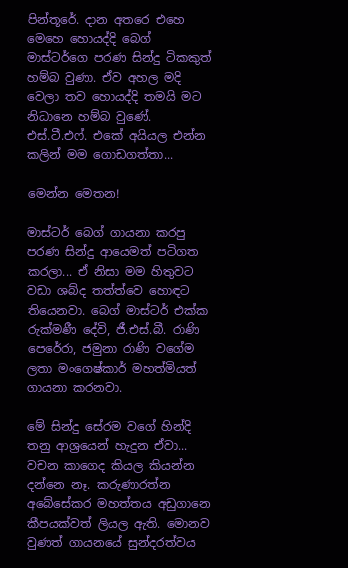පින්තූරේ. දාන අතරෙ එහෙ මෙහෙ හොයද්දි බෙග් මාස්ටර්ගෙ පරණ සින්දු ටිකකුත් හම්බ වුණා. ඒව අහල මදි වෙලා තව හොයද්දි තමයි මට නිධානෙ හම්බ වුණේ. එස්.ටී.එෆ්. එකේ අයියල එන්න කලින් මම ගොඩගත්තා...

මෙන්න මෙතන!

මාස්ටර් බෙග් ගායනා කරපු පරණ සින්දු ආයෙමත් පටිගත කරලා... ඒ නිසා මම හිතුවට වඩා ශබ්ද තත්ත්වෙ හොඳට තියෙනවා. බෙග් මාස්ටර් එක්ක රුක්මණී දේවි, ජී.එස්.බී. රාණි පෙරේරා, ජමුනා රාණි වගේම ලතා මං‍ගෙෂ්කාර් මහත්මියත් ගායනා කරනවා.

මේ සින්දු සේරම වගේ හින්දි තනු ආශ්‍රයෙන් හැදුන ඒවා... වචන කාගෙද කියල කියන්න දන්නෙ නෑ. කරුණාරත්න අ‍බේසේකර මහත්තය අඩුගානෙ කීපයක්වත් ලියල ඇති. මොනව වුණත් ගායනයේ සුන්දරත්වය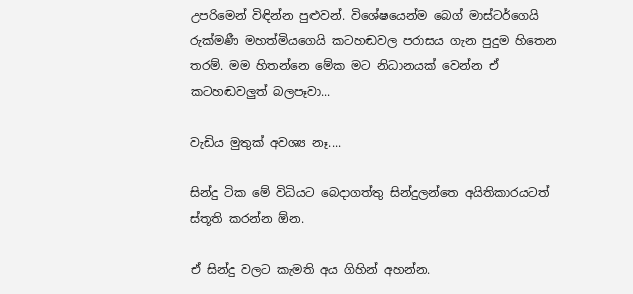උපරිමෙන් විඳින්න පුළුවන්. විශේෂයෙන්ම බෙග් මාස්ටර්ගෙයි රුක්මණී මහත්මියගෙයි කටහඬවල පරාසය ගැන පුදුම හිතෙන තරම්. මම හිතන්නෙ මේක මට නිධානයක් වෙන්න ඒ කටහඬවලුත් බලපෑවා...

වැඩිය මුතුක් අවශ්‍ය නෑ....

සින්දු ටික මේ විධියට බෙදාගත්තු සින්දුලන්තෙ අයිතිකාරයටත් ස්තූති කරන්න ඕන.

ඒ සින්දු වලට කැමති අය ගිහින් අහන්න.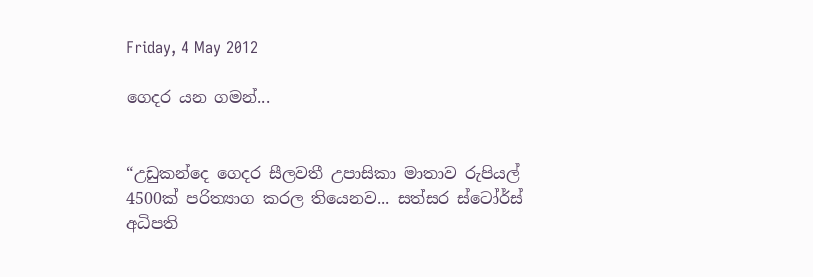Friday, 4 May 2012

ගෙදර යන ගමන්...


“උඩුකන්දෙ ගෙදර ‍සීලවතී උපාසිකා මාතාව රුපියල් 4500ක් පරිත්‍යාග කරල තියෙනව... සත්සර ස්ටෝර්ස් අධිපති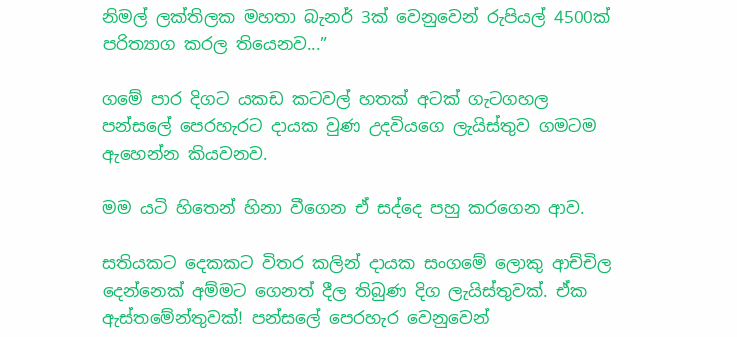නිමල් ලක්තිලක මහතා බැනර් 3ක් වෙනුවෙන් රුපියල් 4500ක් පරිත්‍යාග කරල තියෙනව...”

ගමේ පාර දිගට යකඩ කටවල් හතක් අටක් ගැටගහල පන්සලේ පෙරහැරට දායක වුණ උදවියගෙ ලැයිස්තුව ගමටම ඇහෙන්න කියවනව.

මම යටි හිතෙන් හිනා වීගෙන ඒ සද්දෙ පහු කරගෙන ආව.

සතියකට දෙකකට විතර කලින් දායක සංගමේ ලොකු ආච්චිල දෙන්නෙක් අම්මට ගෙනත් දීල තිබුණ ‍දිග ලැයිස්තුවක්. ඒක ඇස්තමේන්තුවක්! පන්සලේ පෙරහැර වෙනුවෙන්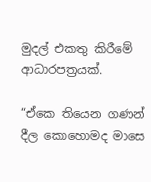මුදල් එකතු කිරීමේ ආධාරපත්‍රයක්.

“ඒකෙ තියෙන ගණන් දීල කොහොමද මාසෙ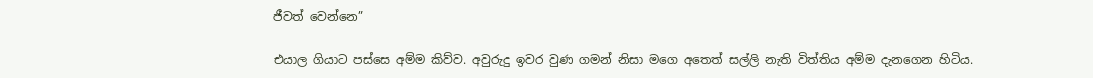ජීවත් වෙන්නෙ”

එයාල ගියාට පස්සෙ අම්ම කිව්ව. අවුරුදු ඉවර වුණ ගමන් නිසා මගෙ අතෙත් සල්ලි නැති විත්තිය අම්ම දැනගෙන හිටිය.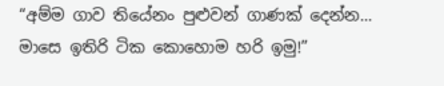“අම්ම ගාව තියේනං පුළුවන් ගාණක් දෙන්න... මාසෙ ඉතිරි ටික කොහොම හරි ඉමු!”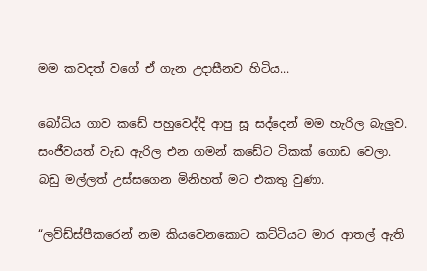මම කවදත් වගේ ඒ ගැන උදාසීනව හිටිය...

බෝධිය ගාව කඩේ පහුවෙද්දි ආපු සූ සද්දෙන් මම හැරිල බැලුව. සංජීවයත් වැඩ ඇරිල එන ගමන් කඩේට ටිකක් ගොඩ වෙලා. බඩු මල්ලත් උස්සගෙන මිනිහත් මට එකතු වුණා.

“ලව්ඩ්ස්පීකරෙන් නම කියවෙනකොට කට්ටියට මාර ආතල් ඇති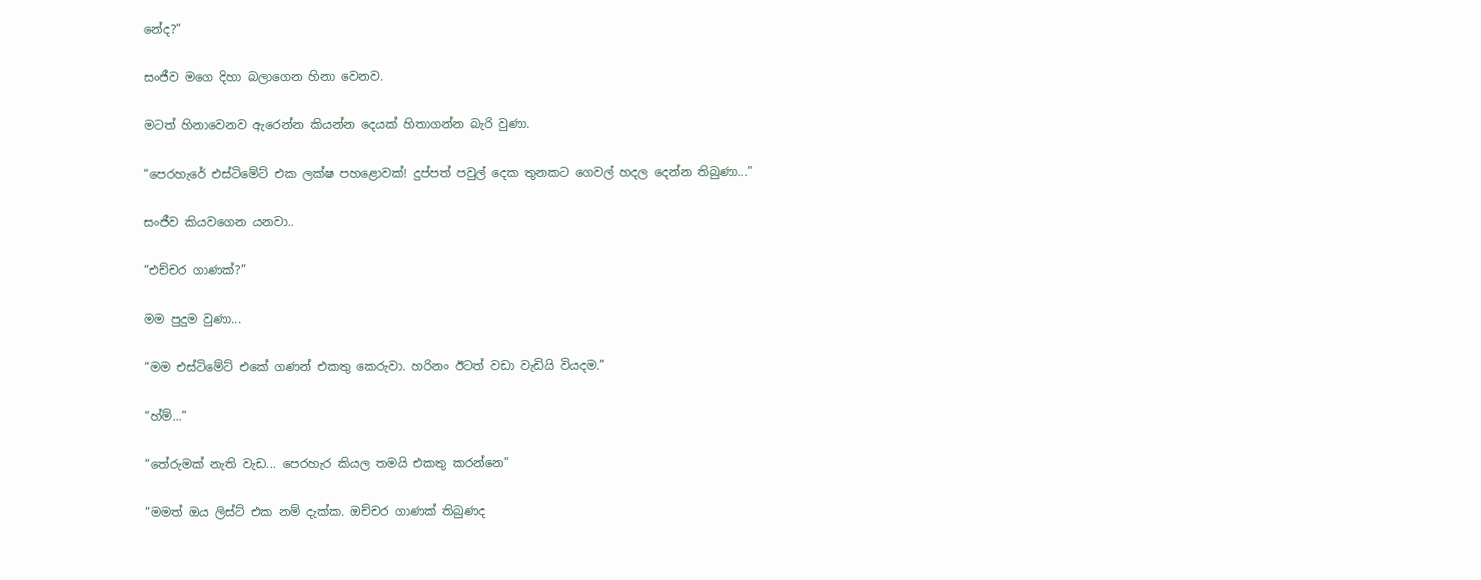නේද?”

සංජීව මගෙ දිහා බලාගෙන හිනා වෙනව.

මටත් හිනාවෙනව ඇරෙන්න කියන්න දෙයක් හිතාගන්න බැරි වුණා.

“පෙරහැරේ එස්ටිමේට් එක ලක්ෂ පහළොවක්! දුප්පත් පවුල් දෙක තුනකට ගෙවල් හදල දෙන්න තිබුණා...”

සංජීව කියවගෙන යනවා..

“එච්චර ගාණක්?”

මම පුදුම වුණා...

“මම එස්ටිමේට් එකේ ගණන් එකතු කෙරුවා. හරිනං ඊටත් වඩා වැඩියි වියදම.”

“හ්ම්...”

“තේරුමක් නැති වැඩ... පෙරහැර කියල තමයි එකතු කරන්නෙ”

“මමත් ඔය ලිස්ට් එක නම් දැක්ක. ඔච්චර ගාණක් තිබුණද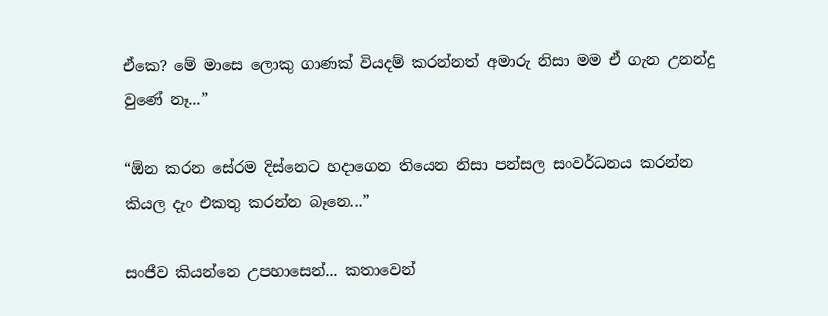ඒකෙ? මේ මාසෙ ලොකු ගාණක් වියදම් කරන්නත් අමාරු නිසා මම ඒ ගැන උනන්දු වුණේ නෑ...”

“ඕන කරන සේරම දිස්නෙට හදාගෙන තියෙන නිසා පන්සල සංවර්ධනය කරන්න කියල දැං එකතු කරන්න බෑනෙ...”

සංජීව කියන්නෙ උපහාසෙන්... කතාවෙන්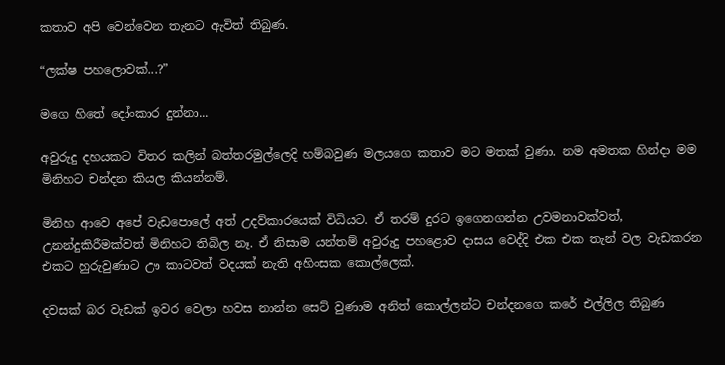කතාව අපි වෙන්වෙන තැනට ඇවිත් තිබුණ.

“ලක්ෂ පහලොවක්...?”

මගෙ හිතේ දෝංකාර දුන්නා...

අවුරුදු දහයකට විතර කලින් බත්තරමුල්ලෙදි හම්බවුණ මලයගෙ කතාව මට මතක් වුණා. නම අමතක හින්දා මම මිනිහට චන්දන කියල කියන්නම්.

මිනිහ ආවෙ අපේ වැඩපොලේ අත් උදව්කාරයෙක් විධියට. ඒ තරම් දුරට ඉගෙනගන්න උවමනාවක්වත්, උනන්දුකිරීමක්වත් මිනිහට තිබිල නෑ. ඒ නිසාම යන්තම් අවුරුදු පහළොව දාසය වෙද්දි එක එක තැන් වල වැඩකරන එකට හුරුවුණාට ඌ කාටවත් වදයක් නැති අහිංසක කොල්ලෙක්.

දවසක් බර වැඩක් ඉවර වෙලා හවස නාන්න සෙට් වුණාම අනිත් කොල්ලන්ට චන්දනගෙ කරේ එල්ලිල තිබුණ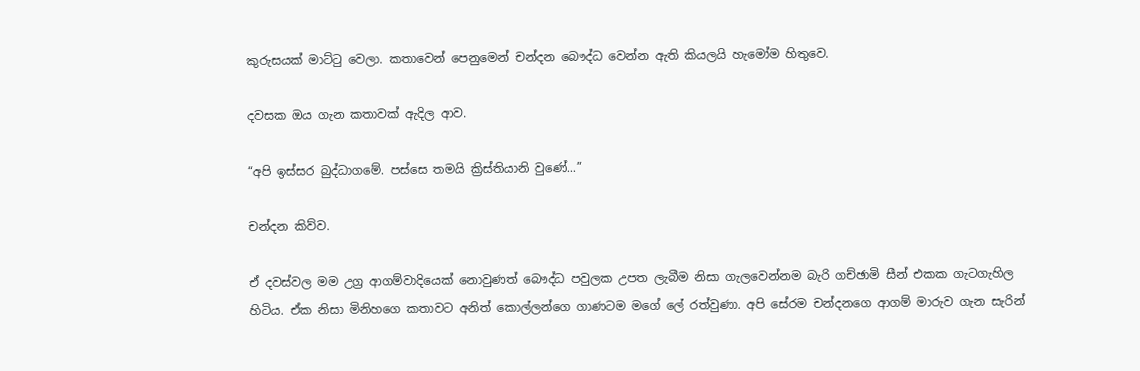කුරුසයක් මාට්ටු වෙලා. කතාවෙන් පෙනුමෙන් චන්දන බෞද්ධ වෙන්න ඇති කියලයි හැමෝම හිතුවෙ.

දවසක ඔය ගැන කතාවක් ඇදිල ආව.

“අපි ඉස්සර බුද්ධාගමේ. පස්සෙ තමයි ක්‍රිස්තියානි වුණේ...”

චන්දන කිව්ව.

ඒ දවස්වල මම උග්‍ර ආගම්වාදියෙක් නොවුණත් බෞද්ධ පවුලක උපත ලැබීම නිසා ගැලවෙන්නම බැරි ගච්ඡාමි සීන් එකක ගැටගැහිල හිටිය. ඒක නිසා මිනිහගෙ කතාවට අනිත් කොල්ලන්ගෙ ගාණටම මගේ ලේ රත්වුණා. අපි සේරම චන්දනගෙ ආගම් මාරුව ගැන සැරින්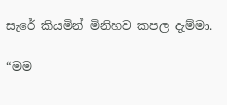සැරේ කියමින් මිනිහව කපල දැම්මා.

“මම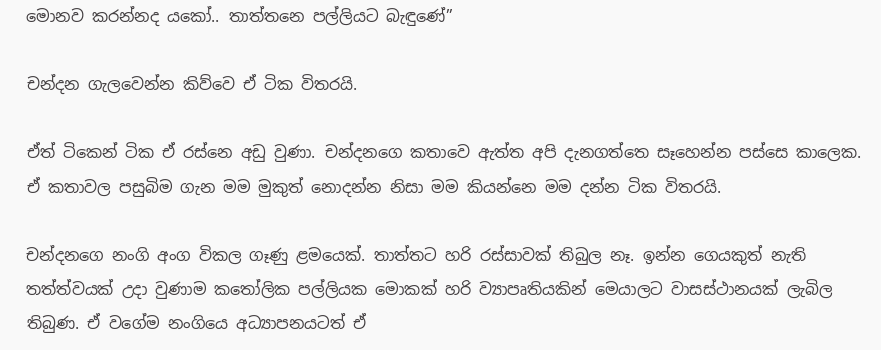මොනව කරන්නද යකෝ.. තාත්තනෙ පල්ලියට බැඳුණේ”

චන්දන ගැලවෙන්න කිව්වෙ ඒ ටික විතරයි.

ඒත් ටිකෙන් ටික ඒ රස්නෙ අඩු වුණා. චන්දනගෙ කතාවෙ ඇත්ත අපි දැනගත්තෙ සෑහෙන්න පස්සෙ කාලෙක. ඒ කතාවල පසුබිම ගැන මම මුකුත් නොදන්න නිසා මම කියන්නෙ මම දන්න ටික විතරයි.

චන්දනගෙ නංගි අංග විකල ගෑණු ළමයෙක්. තාත්තට හරි රස්සාවක් තිබුල නෑ. ඉන්න ගෙයකුත් නැති තත්ත්වයක් උදා වුණාම කතෝලික පල්ලියක මොකක් හරි ව්‍යාපෘතියකින් මෙයාලට වාසස්ථානයක් ලැබිල තිබුණ. ඒ වගේම නංගියෙ අධ්‍යාපනයටත් ඒ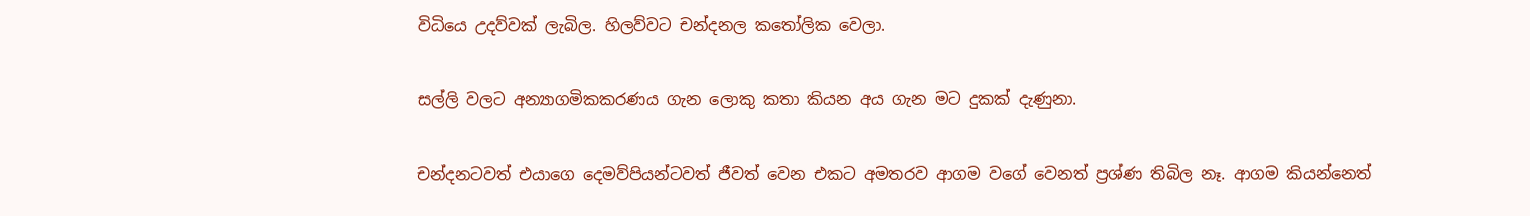විධියෙ උදව්වක් ලැබිල. හිලව්වට චන්දනල කතෝලික වෙලා.

සල්ලි වලට අන්‍යාගමිකකරණය ගැන ලොකු කතා කියන අය ගැන මට දුකක් දැණුනා.

චන්දනටවත් එයාගෙ දෙමව්පියන්ටවත් ජීවත් වෙන එකට අමතරව ආගම වගේ වෙනත් ප්‍රශ්ණ තිබිල නෑ. ආගම කියන්නෙත්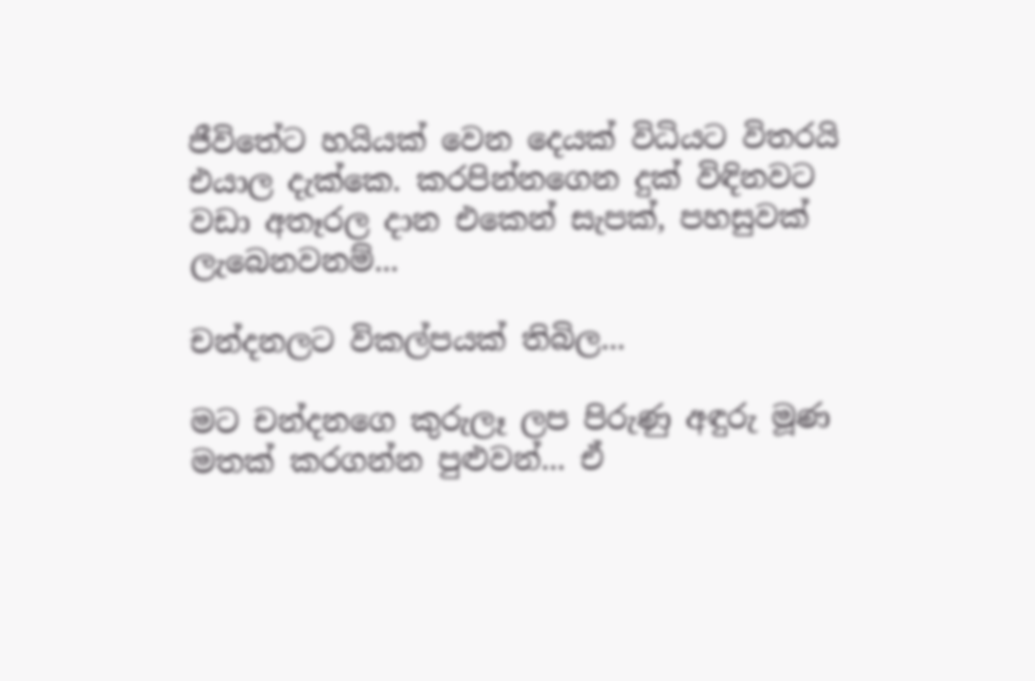ජීවිතේට හයියක් වෙන දෙයක් විධියට විතරයි එයාල දැක්කෙ. කරපින්නගෙන දුක් විඳිනවට වඩා අතෑරල දාන එකෙන් සැපක්, පහසුවක් ලැබෙනවනම්...

චන්දනලට විකල්පයක් තිබිල...

මට චන්දනගෙ කුරුලෑ ලප පිරුණු අඳුරු මූණ මතක් කරගන්න පුළුවන්... ඒ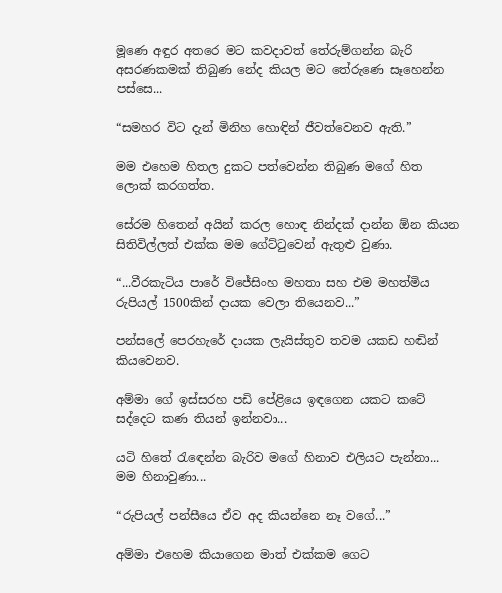මූණෙ අඳුර අතරෙ මට කවදාවත් තේරුම්ගන්න බැරි අසරණකමක් තිබුණ නේද කියල මට තේරුණෙ සෑහෙන්න පස්සෙ...

“සමහර විට දැන් මිනිහ හොඳින් ජීවත්වෙනව ඇති.”

මම එහෙම හිතල දුකට පත්වෙන්න තිබුණ මගේ හිත ලොක් කරගත්ත.

සේරම හිතෙන් අයින් කරල හොඳ නින්දක් දාන්න ඕන කියන සිතිවිල්ලත් එක්ක මම ගේට්ටුවෙන් ඇතුළු වුණා.

“...වීරකැටිය පාරේ වි‍ජේසිංහ මහතා සහ එම මහත්මිය රුපියල් 1500කින් දායක වෙලා තියෙනව...”

පන්සලේ පෙරහැරේ දායක ලැයිස්තුව තවම යකඩ හඬින් කියවෙනව.

අම්මා ගේ ඉස්සරහ පඩි පේළියෙ ඉඳගෙන යකට කටේ සද්දෙට කණ තියන් ඉන්නවා...

යටි හිතේ රැ‍ඳෙන්න බැරිව මගේ හිනාව එලියට පැන්නා... මම හිනාවුණා...

“රුපියල් පන්සීයෙ ඒව අද කියන්නෙ නෑ වගේ...”

අම්මා එහෙම කියාගෙන මාත් එක්කම ගෙට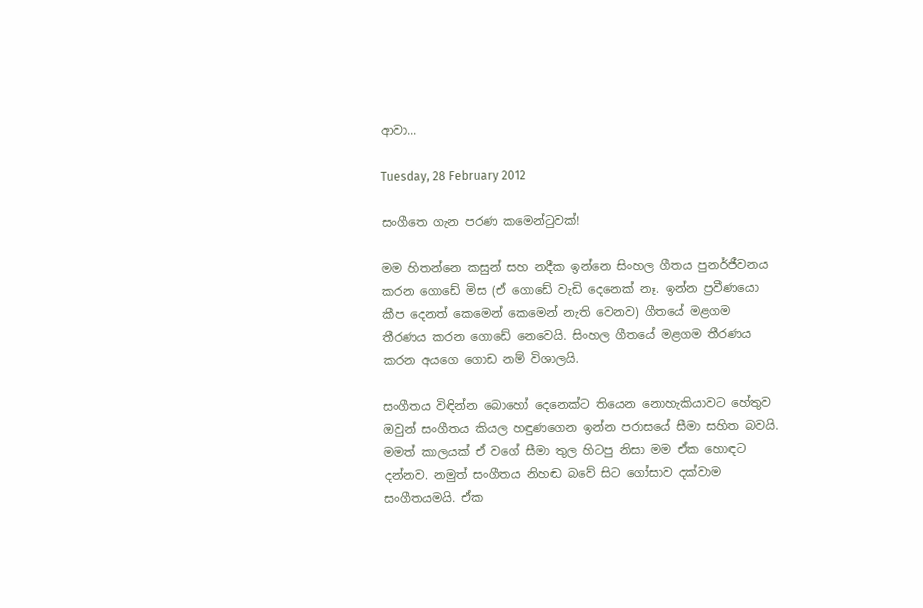ආවා...

Tuesday, 28 February 2012

සංගීතෙ ගැන පරණ කමෙන්ටුවක්!

මම හිතන්නෙ කසුන් සහ නදීක ඉන්නෙ සිංහල ගීතය පුනර්ජීවනය කරන ගො‍ඩේ මිස (ඒ ගොඩේ වැඩි දෙනෙක් නෑ. ඉන්න ප්‍රවීණයො කීප දෙනත් කෙමෙන් කෙමෙන් නැති වෙනව) ගීතයේ මළගම තීරණය කරන ගොඩේ නෙවෙයි. සිංහල ගීතයේ මළගම තීරණය කරන අයගෙ ගොඩ නම් විශාලයි.

සංගීතය විඳින්න බොහෝ දෙනෙක්ට තියෙන නොහැකියාවට හේතුව ඔවුන් සංගීතය කියල හඳුණගෙන ඉන්න පරාසයේ සීමා සහිත බවයි. මමත් කාලයක් ඒ වගේ සීමා තුල හිටපු නිසා මම ඒක හොඳට දන්නව. නමුත් සංගීතය නිහඬ බවේ සිට ගෝසාව දක්වාම සංගීතයමයි. ඒක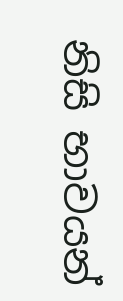නිසි භාවයන්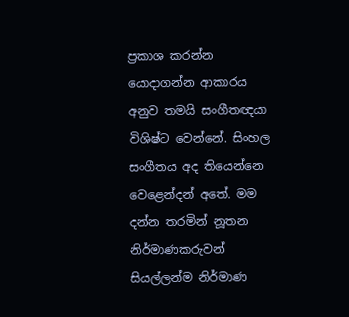ප්‍රකාශ කරන්න යොදාගන්න ආකාරය අනුව තමයි සංගීතඥයා විශිෂ්ට වෙන්නේ. සිංහල සංගීතය අද තියෙන්නෙ වෙළෙන්දන් අතේ. මම දන්න තරමින් නූතන නිර්මාණකරුවන් සියල්ලන්ම නිර්මාණ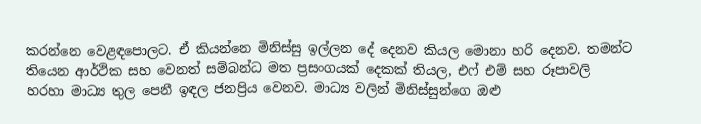කරන්නෙ වෙළඳපොලට. ඒ කියන්නෙ මිනිස්සු ඉල්ලන දේ දෙනව කියල මොනා හරි දෙනව. තමන්ට තියෙන ආර්ථික සහ වෙනත් සම්බන්ධ මත ප්‍රසංගයක් දෙකක් තියල, එෆ් එම් සහ රූපාවලි හරහා මාධ්‍ය තුල පෙනී ඉඳල ජනප්‍රිය වෙනව. මාධ්‍ය වලින් මිනිස්සුන්ගෙ ඔළු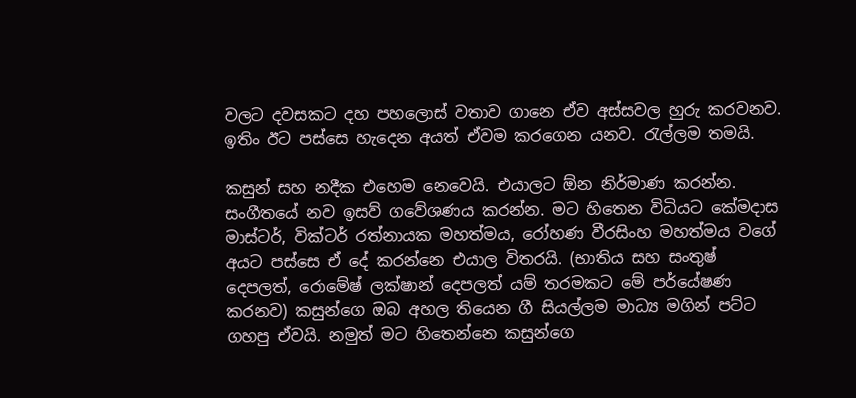වලට දවසකට දහ පහලොස් වතාව ගානෙ ඒව අස්සවල හුරු කරවනව. ඉතිං ඊට පස්සෙ හැදෙන අයත් ඒවම කරගෙන යනව. රැල්ලම තමයි.

කසුන් සහ නදීක එහෙම නෙවෙයි. එයාලට ඕන නිර්මාණ කරන්න. සංගීතයේ නව ඉසව් ගවේශණය කරන්න. මට හිතෙන විධියට කේමදාස මාස්ටර්, වික්ටර් රත්නායක මහත්මය, රෝහණ වීරසිංහ මහත්මය වගේ අයට පස්සෙ ඒ දේ කරන්නෙ එයාල විතරයි. (භාතිය සහ සංතුෂ් දෙපලත්, රොමේෂ් ලක්ෂාන් දෙපලත් යම් තරමකට මේ පර්යේෂණ කරනව) කසුන්ගෙ ඔබ අහල තියෙන ගී සියල්ලම මාධ්‍ය මගින් පට්ට ගහපු ඒවයි. නමුත් මට හිතෙන්නෙ කසුන්ගෙ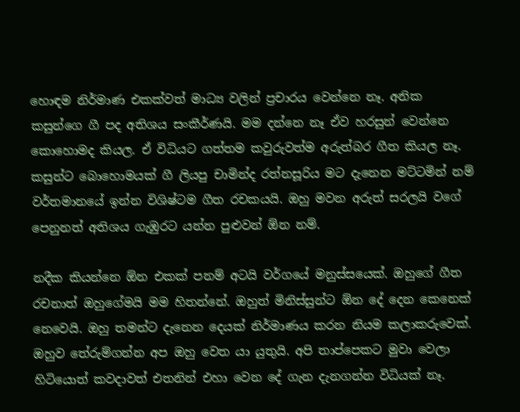හොඳම නිර්මාණ එකක්වත් මාධ්‍ය වලින් ප්‍රචාරය වෙන්නෙ නෑ. අනික කසුන්ගෙ ගී පද අතිශය සංකීර්ණයි. මම දන්නෙ නෑ ඒව හරසුන් වෙන්නෙ කොහොමද කියල. ඒ විධියට ගත්තම කවුරුවත්ම අරුත්බර ගීත කියල නෑ. කසුන්ට බොහොමයක් ගී ලියපු චාමින්ද රත්නසූරිය මට දැනෙන මට්ටමින් නම් වර්තමානයේ ඉන්න විශිෂ්ටම ගීත රචකයයි. ඔහු මවන අරුත් සරලයි වගේ පෙනුනත් අතිශය ගැඹුරට යන්න පුළුවන් ඕන නම්.

නදීක කියන්නෙ ඕන එකක් පනම් අටයි වර්ගයේ මනුස්සයෙක්. ඔහුගේ ගීත රචනාත් ඔහුගේමයි මම හිතන්නේ. ඔහුත් මිනිස්සුන්ට ඕන දේ දෙන කෙනෙක් නෙවෙයි. ඔහු තමන්ට දැනෙන දෙයක් නිර්මාණය කරන නියම කලාකරුවෙක්. ඔහුව තේරුම්ගන්න අප ඔහු වෙත යා යුතුයි. අපි තාප්පෙකට මුවා වෙලා හිටියොත් කවදාවත් එතනින් එහා වෙන දේ ගැන දැනගන්න විධියක් නෑ.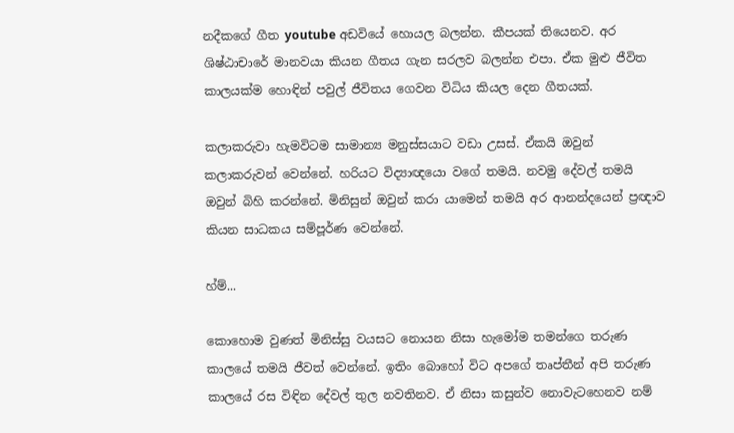නදීකගේ ගීත youtube අඩවියේ හොයල බලන්න. කීපයක් තියෙනව. අර ශිෂ්ඨාචාරේ මානවයා කියන ගීතය ගැන සරලව බලන්න එපා. ඒක මුළු ජීවිත කාලයක්ම හොඳින් පවුල් ජීවිතය ගෙවන විධිය කියල දෙන ගීතයක්.

කලාකරුවා හැමවිටම සාමාන්‍ය මනුස්සයාට වඩා උසස්. ඒකයි ඔවුන් කලාකරුවන් වෙන්නේ. හරියට විද්‍යාඥයො වගේ තමයි. නවමු දේවල් තමයි ඔවුන් බිහි කරන්නේ. මිනිසුන් ඔවුන් කරා යාමෙන් තමයි අර ආනන්දයෙන් ප්‍රඥාව කියන සාධකය සම්පූර්ණ වෙන්නේ.

හ්ම්...

කොහොම වුණත් මිනිස්සු වයසට නොයන නිසා හැමෝම තමන්ගෙ තරුණ කාලයේ තමයි ජීවත් වෙන්නේ. ඉතිං බොහෝ විට අපගේ තෘප්තීන් අපි තරුණ කාලයේ රස විඳින දේවල් තුල නවතිනව. ඒ නිසා කසුන්ව නොවැටහෙනව නම්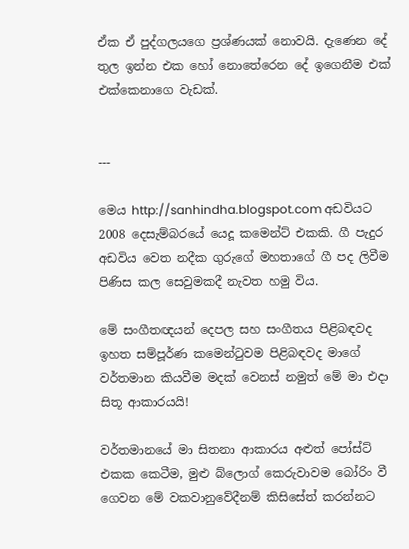ඒක ඒ පුද්ගලයගෙ ප්‍රශ්ණයක් නොවයි. දැණෙන දේ තුල ඉන්න එක හෝ නොතේරෙන දේ ඉගෙනීම එක් එක්කෙනාගෙ වැඩක්.


---

මෙය http://sanhindha.blogspot.com අඩවියට 2008 දෙසැම්බරයේ යෙදූ කමෙන්ට් එකකි. ගී පැදුර අඩවිය වෙත නදීක ගුරුගේ මහතාගේ ගී පද ලිවීම පිණිස කල සෙවුමකදී නැවත හමු විය.

මේ සංගීතඥයන් දෙපල සහ සංගීතය පිළිබඳවද ඉහත සම්පූර්ණ කමෙන්ටුවම පිළිබඳවද මාගේ වර්තමාන කියවීම මදක් වෙනස් නමුත් මේ මා එදා සිතූ ආකාරයයි!

වර්තමානයේ මා සිතනා ආකාරය අළුත් පෝස්ට් එකක කෙටීම, මුළු බ්ලොග් කෙරුවාවම බෝරිං වී ගෙවන මේ වකවානුවේදීනම් කිසිසේත් කරන්නට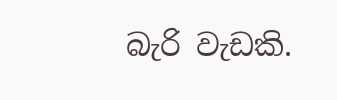බැරි වැඩකි.